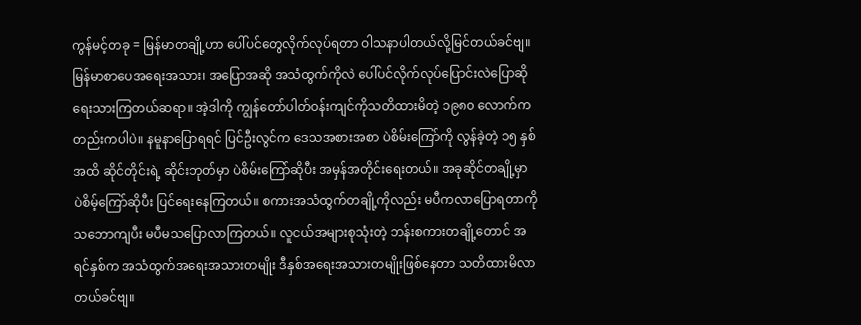ကွန်မင့်တခု = မြန်မာတချို့ဟာ ပေါ်ပင်တွေလိုက်လုပ်ရတာ ဝါသနာပါတယ်လို့မြင်တယ်ခင်ဗျ။ မြန်မာစာပေအရေးအသား၊ အပြောအဆို အသံထွက်ကိုလဲ ပေါ်ပင်လိုက်လုပ်ပြောင်းလဲပြောဆို ရေးသားကြတယ်ဆရာ။ အဲ့ဒါကို ကျွန်တော်ပါတ်ဝန်းကျင်ကိုသတိထားမိတဲ့ ၁၉၈၀ လောက်ကတည်းကပါပဲ။ နမူနာပြောရရင် ပြင်ဦးလွင်က ဒေသအစားအစာ ပဲစိမ်းကြော်ကို လွန်ခဲ့တဲ့ ၁၅ နှစ်အထိ ဆိုင်တိုင်းရဲ့ ဆိုင်းဘုတ်မှာ ပဲစိမ်းကြော်ဆိုပီး အမှန်အတိုင်းရေးတယ်။ အခုဆိုင်တချို့မှာ ပဲစိမ့်ကြော်ဆိုပီး ပြင်ရေးနေကြတယ်။ စကားအသံထွက်တချို့ကိုလည်း မပီကလာပြောရတာကိုသဘောကျပီး မပီမသပြောလာကြတယ်။ လူငယ်အများစုသုံးတဲ့ ဘန်းစကားတချို့တောင် အရင်နှစ်က အသံထွက်အရေးအသားတမျိုး ဒီနှစ်အရေးအသားတမျိုးဖြစ်နေတာ သတိထားမိလာတယ်ခင်ဗျ။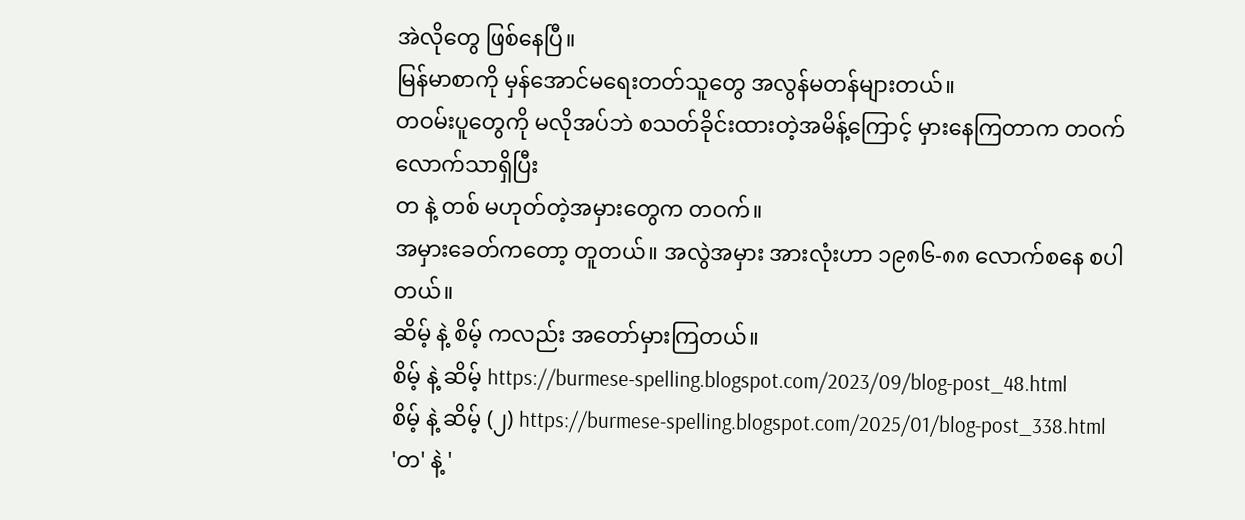အဲလိုတွေ ဖြစ်နေပြီ။
မြန်မာစာကို မှန်အောင်မရေးတတ်သူတွေ အလွန်မတန်များတယ်။
တဝမ်းပူတွေကို မလိုအပ်ဘဲ စသတ်ခိုင်းထားတဲ့အမိန့်ကြောင့် မှားနေကြတာက တဝက်လောက်သာရှိပြီး
တ နဲ့ တစ် မဟုတ်တဲ့အမှားတွေက တဝက်။
အမှားခေတ်ကတော့ တူတယ်။ အလွဲအမှား အားလုံးဟာ ၁၉၈၆-၈၈ လောက်စနေ စပါတယ်။
ဆိမ့် နဲ့ စိမ့် ကလည်း အတော်မှားကြတယ်။
စိမ့် နဲ့ ဆိမ့် https://burmese-spelling.blogspot.com/2023/09/blog-post_48.html
စိမ့် နဲ့ ဆိမ့် (၂) https://burmese-spelling.blogspot.com/2025/01/blog-post_338.html
'တ' နဲ့ '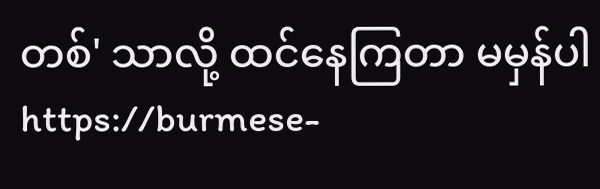တစ်' သာလို့ ထင်နေကြတာ မမှန်ပါ https://burmese-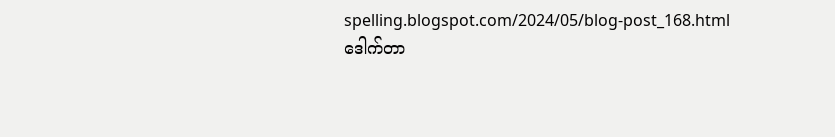spelling.blogspot.com/2024/05/blog-post_168.html
ဒေါက်တာ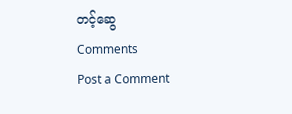တင့်ဆွေ
Comments
Post a Comment